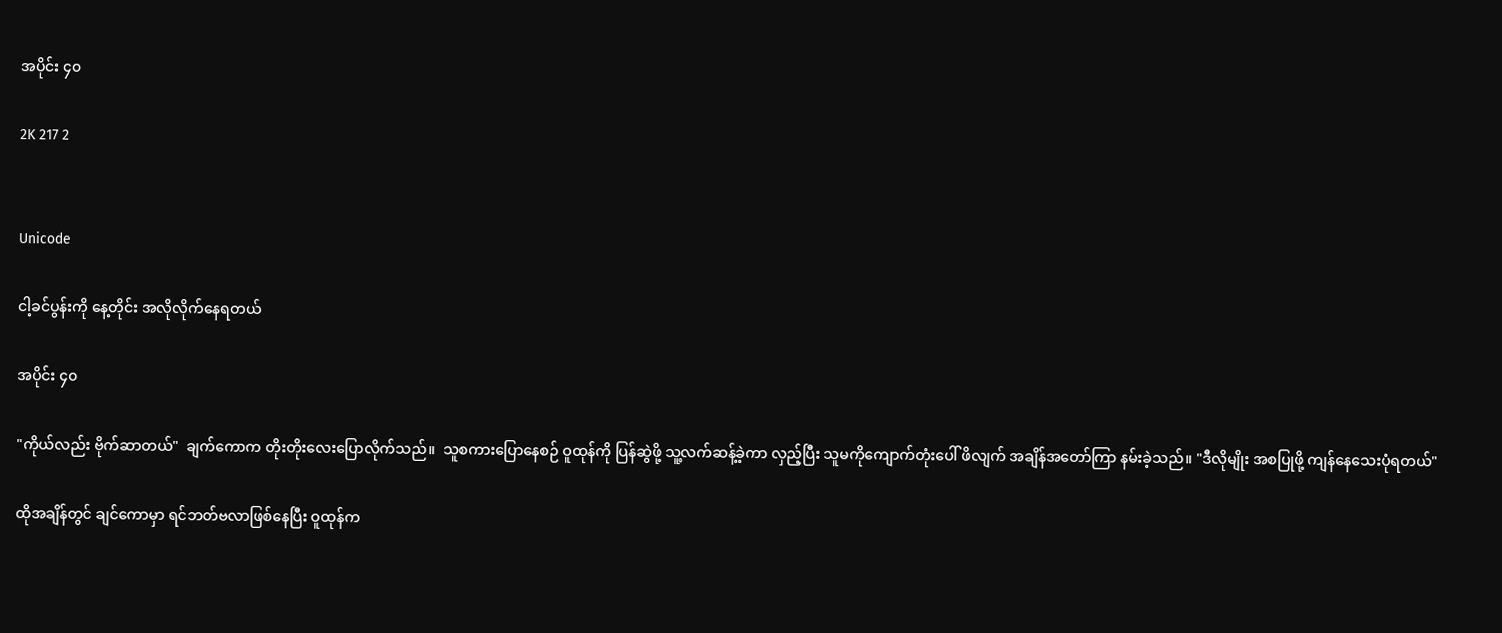အပိုင်း ၄၀

2K 217 2


Unicode

ငါ့ခင်ပွန်းကို နေ့တိုင်း အလိုလိုက်နေရတယ်

အပိုင်း ၄၀

"ကိုယ်လည်း ဗိုက်ဆာတယ်"  ချက်ကောက တိုးတိုးလေးပြောလိုက်သည်။  သူစကားပြောနေစဉ် ဝူထုန်ကို ပြန်ဆွဲဖို့ သူ့လက်ဆန့်ခဲ့ကာ လှည့်ပြီး သူမကိုကျောက်တုံးပေါ် ဖိလျက် အချိန်အတော်ကြာ နမ်းခဲ့သည်။ "ဒီလိုမျိုး အစပြုဖို့ ကျန်နေသေးပုံရတယ်"

ထိုအချိန်တွင် ချင်ကောမှာ ရင်ဘတ်ဗလာဖြစ်နေပြီး ဝူထုန်က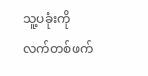သူ့ပခုံးကို လက်တစ်ဖက်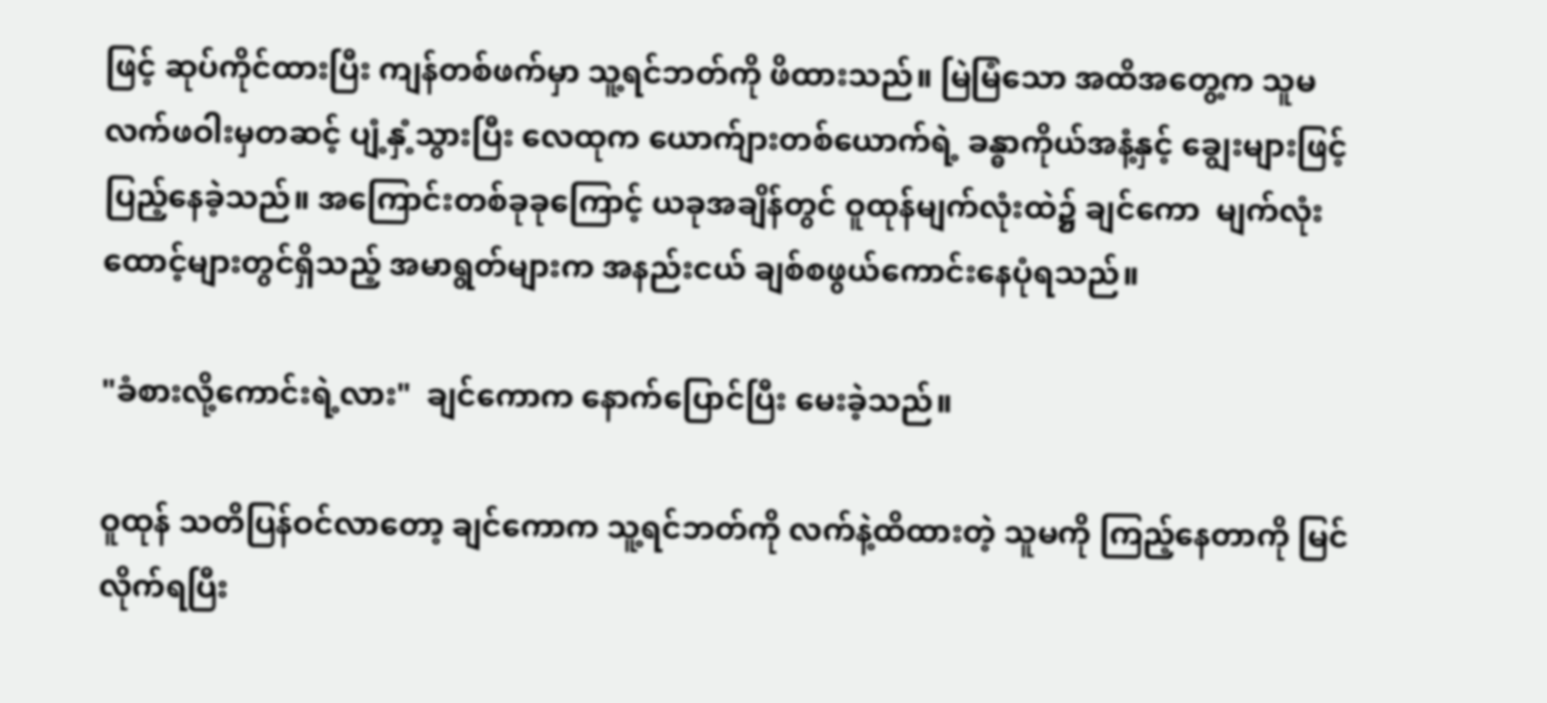ဖြင့် ဆုပ်ကိုင်ထားပြီး ကျန်တစ်ဖက်မှာ သူ့ရင်ဘတ်ကို ဖိထားသည်။ မြဲမြံသော အထိအတွေ့က သူမလက်ဖဝါးမှတဆင့် ပျံ့နှံ့သွားပြီး လေထုက ယောက်ျားတစ်ယောက်ရဲ့ ခန္ဓာကိုယ်အနံ့နှင့် ချွေးများဖြင့် ပြည့်နေခဲ့သည်။ အကြောင်းတစ်ခုခုကြောင့် ယခုအချိန်တွင် ဝူထုန်မျက်လုံးထဲ၌ ချင်ကော  မျက်လုံးထောင့်များတွင်ရှိသည့် အမာရွတ်များက အနည်းငယ် ချစ်စဖွယ်ကောင်းနေပုံရသည်။

"ခံစားလို့ကောင်းရဲ့လား"  ချင်ကောက နောက်ပြောင်ပြီး မေးခဲ့သည်။

ဝူထုန် သတိပြန်ဝင်လာတော့ ချင်ကောက သူ့ရင်ဘတ်ကို လက်နဲ့ထိထားတဲ့ သူမကို ကြည့်နေတာကို မြင်လိုက်ရပြီး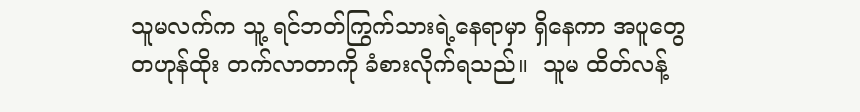သူမလက်က သူ့ ရင်ဘတ်ကြွက်သားရဲ့နေရာမှာ ရှိနေကာ အပူတွေ တဟုန်ထိုး တက်လာတာကို ခံစားလိုက်ရသည်။  သူမ ထိတ်လန့်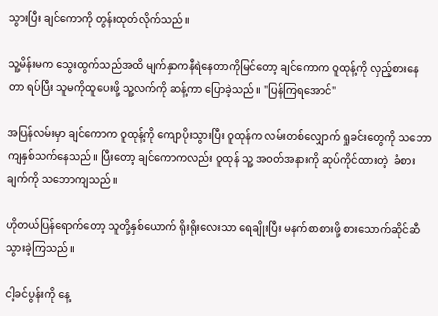သွားပြီး ချင်ကောကို တွန်းထုတ်လိုက်သည်။

သူ့မိန်းမက သွေးထွက်သည်အထိ မျက်နှာကနီရဲနေတာကိုမြင်တော့ ချင်ကောက ဝူထုန့်ကို လှည့်စားနေတာ ရပ်ပြီး သူမကိုထူပေးဖို့ သူ့လက်ကို ဆန့်ကာ ပြောခဲ့သည်။ "ပြန်ကြရအောင်"

အပြန်လမ်းမှာ ချင်ကောက ဝူထုန့်ကို ကျောပိုးသွားပြီး ဝူထုန်က လမ်းတစ်လျှောက် ရှုခင်းတွေကို သဘောကျနှစ်သက်နေသည်။ ပြီးတော့ ချင်ကောကလည်း ဝူထုန် သူ့ အဝတ်အနားကို ဆုပ်ကိုင်ထားတဲ့  ခံစားချက်ကို သဘောကျသည်။

ဟိုတယ်ပြန်ရောက်တော့ သူတို့နှစ်ယောက် ရိုးရိုးလေးသာ ရေချိုးပြီး မနက်စာစားဖို့ စားသောက်ဆိုင်ဆီ သွားခဲ့ကြသည်။

ငါ့ခင်ပွန်းကို နေ့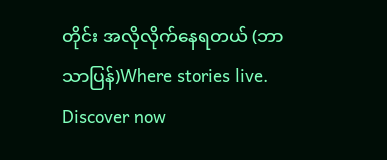တိုင်း အလိုလိုက်နေရတယ် (ဘာသာပြန်)Where stories live. Discover now